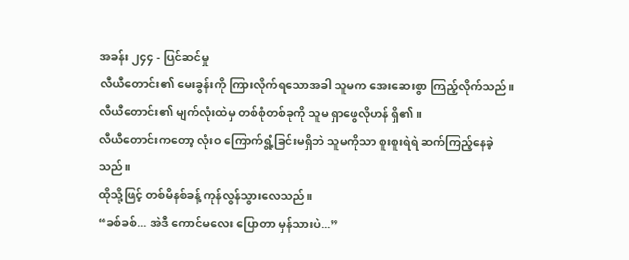အခန်း ၂၄၄ - ပြင်ဆင်မှု
လီယီတောင်း၏ မေးခွန်းကို ကြားလိုက်ရသောအခါ သူမက အေးဆေးစွာ ကြည့်လိုက်သည်။
လီယီတောင်း၏ မျက်လုံးထဲမှ တစ်စုံတစ်ခုကို သူမ ရှာဖွေလိုဟန် ရှိ၏။
လီယီတောင်းကတော့ လုံးဝ ကြောက်ရွံ့ခြင်းမရှိဘဲ သူမကိုသာ စူးစူးရဲရဲ ဆက်ကြည့်နေခဲ့သည်။
ထိုသို့ဖြင့် တစ်မိနစ်ခန့် ကုန်လွန်သွားလေသည်။
“ခစ်ခစ်... အဲဒီ ကောင်မလေး ပြောတာ မှန်သားပဲ...”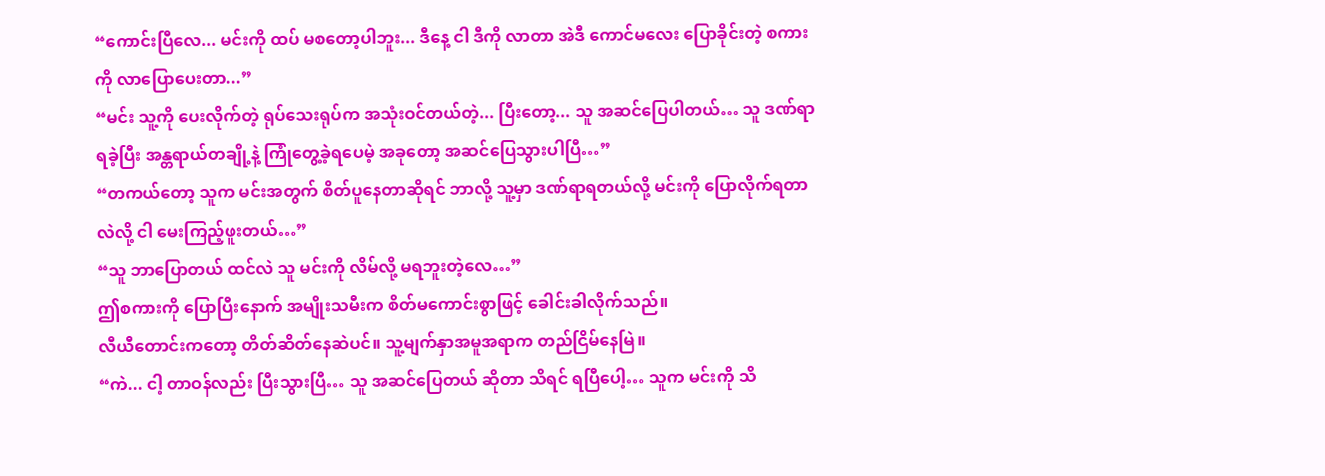“ကောင်းပြီလေ... မင်းကို ထပ် မစတော့ပါဘူး... ဒီနေ့ ငါ ဒီကို လာတာ အဲဒီ ကောင်မလေး ပြောခိုင်းတဲ့ စကားကို လာပြောပေးတာ...”
“မင်း သူ့ကို ပေးလိုက်တဲ့ ရုပ်သေးရုပ်က အသုံးဝင်တယ်တဲ့... ပြီးတော့... သူ အဆင်ပြေပါတယ်… သူ ဒဏ်ရာ ရခဲ့ပြီး အန္တရာယ်တချို့နဲ့ ကြုံတွေ့ခဲ့ရပေမဲ့ အခုတော့ အဆင်ပြေသွားပါပြီ…”
“တကယ်တော့ သူက မင်းအတွက် စိတ်ပူနေတာဆိုရင် ဘာလို့ သူ့မှာ ဒဏ်ရာရတယ်လို့ မင်းကို ပြောလိုက်ရတာလဲလို့ ငါ မေးကြည့်ဖူးတယ်…”
“သူ ဘာပြောတယ် ထင်လဲ သူ မင်းကို လိမ်လို့ မရဘူးတဲ့လေ…”
ဤစကားကို ပြောပြီးနောက် အမျိုးသမီးက စိတ်မကောင်းစွာဖြင့် ခေါင်းခါလိုက်သည်။
လီယီတောင်းကတော့ တိတ်ဆိတ်နေဆဲပင်။ သူ့မျက်နှာအမူအရာက တည်ငြိမ်နေမြဲ။
“ကဲ... ငါ့ တာဝန်လည်း ပြီးသွားပြီ… သူ အဆင်ပြေတယ် ဆိုတာ သိရင် ရပြီပေါ့… သူက မင်းကို သိ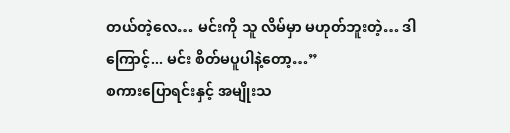တယ်တဲ့လေ… မင်းကို သူ လိမ်မှာ မဟုတ်ဘူးတဲ့… ဒါကြောင့်... မင်း စိတ်မပူပါနဲ့တော့…”
စကားပြောရင်းနှင့် အမျိုးသ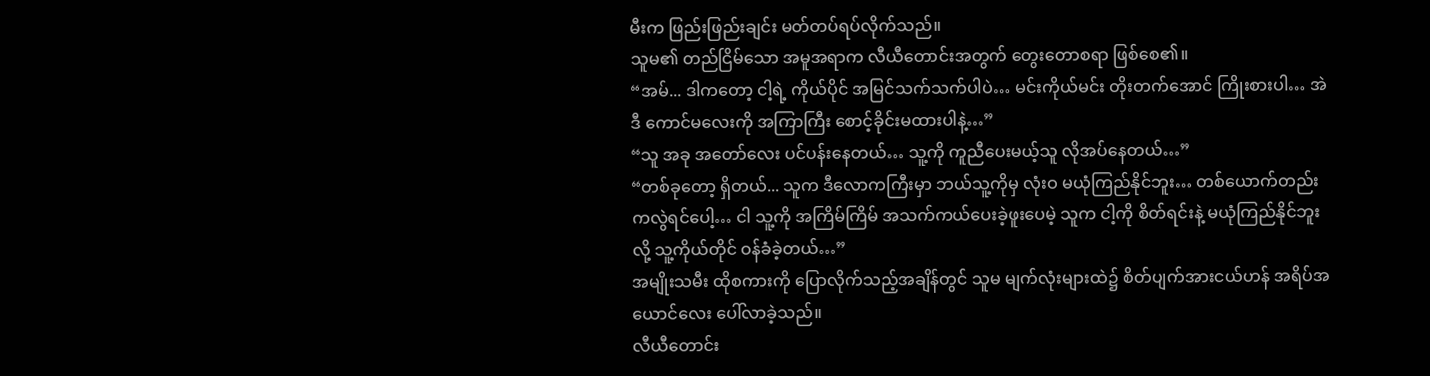မီးက ဖြည်းဖြည်းချင်း မတ်တပ်ရပ်လိုက်သည်။
သူမ၏ တည်ငြိမ်သော အမူအရာက လီယီတောင်းအတွက် တွေးတောစရာ ဖြစ်စေ၏။
“အမ်... ဒါကတော့ ငါ့ရဲ့ ကိုယ်ပိုင် အမြင်သက်သက်ပါပဲ… မင်းကိုယ်မင်း တိုးတက်အောင် ကြိုးစားပါ… အဲဒီ ကောင်မလေးကို အကြာကြီး စောင့်ခိုင်းမထားပါနဲ့…”
“သူ အခု အတော်လေး ပင်ပန်းနေတယ်… သူ့ကို ကူညီပေးမယ့်သူ လိုအပ်နေတယ်…”
“တစ်ခုတော့ ရှိတယ်... သူက ဒီလောကကြီးမှာ ဘယ်သူ့ကိုမှ လုံးဝ မယုံကြည်နိုင်ဘူး… တစ်ယောက်တည်းကလွဲရင်ပေါ့… ငါ သူ့ကို အကြိမ်ကြိမ် အသက်ကယ်ပေးခဲ့ဖူးပေမဲ့ သူက ငါ့ကို စိတ်ရင်းနဲ့ မယုံကြည်နိုင်ဘူးလို့ သူ့ကိုယ်တိုင် ဝန်ခံခဲ့တယ်…”
အမျိုးသမီး ထိုစကားကို ပြောလိုက်သည့်အချိန်တွင် သူမ မျက်လုံးများထဲ၌ စိတ်ပျက်အားငယ်ဟန် အရိပ်အယောင်လေး ပေါ်လာခဲ့သည်။
လီယီတောင်း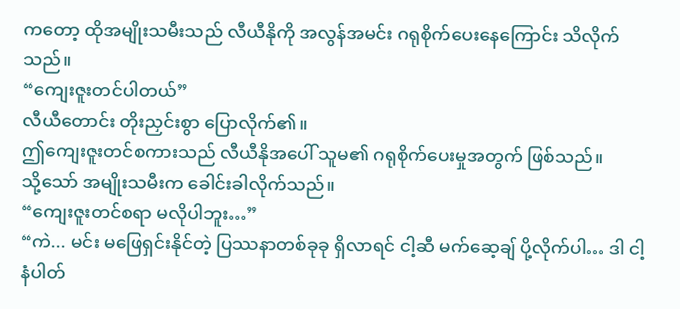ကတော့ ထိုအမျိုးသမီးသည် လီယီနိုကို အလွန်အမင်း ဂရုစိုက်ပေးနေကြောင်း သိလိုက်သည်။
“ကျေးဇူးတင်ပါတယ်”
လီယီတောင်း တိုးညှင်းစွာ ပြောလိုက်၏။
ဤကျေးဇူးတင်စကားသည် လီယီနိုအပေါ် သူမ၏ ဂရုစိုက်ပေးမှုအတွက် ဖြစ်သည်။
သို့သော် အမျိုးသမီးက ခေါင်းခါလိုက်သည်။
“ကျေးဇူးတင်စရာ မလိုပါဘူး…”
“ကဲ... မင်း မဖြေရှင်းနိုင်တဲ့ ပြဿနာတစ်ခုခု ရှိလာရင် ငါ့ဆီ မက်ဆေ့ချ် ပို့လိုက်ပါ… ဒါ ငါ့ နံပါတ်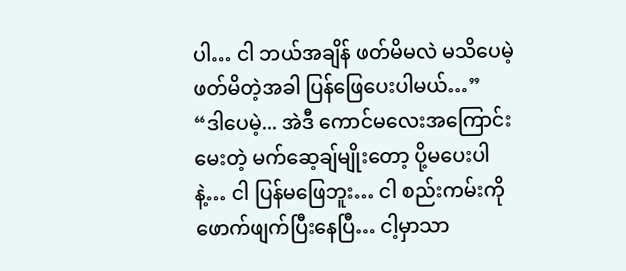ပါ… ငါ ဘယ်အချိန် ဖတ်မိမလဲ မသိပေမဲ့ ဖတ်မိတဲ့အခါ ပြန်ဖြေပေးပါမယ်…”
“ဒါပေမဲ့... အဲဒီ ကောင်မလေးအကြောင်း မေးတဲ့ မက်ဆေ့ချ်မျိုးတော့ ပို့မပေးပါနဲ့… ငါ ပြန်မဖြေဘူး… ငါ စည်းကမ်းကို ဖောက်ဖျက်ပြီးနေပြီ… ငါ့မှာသာ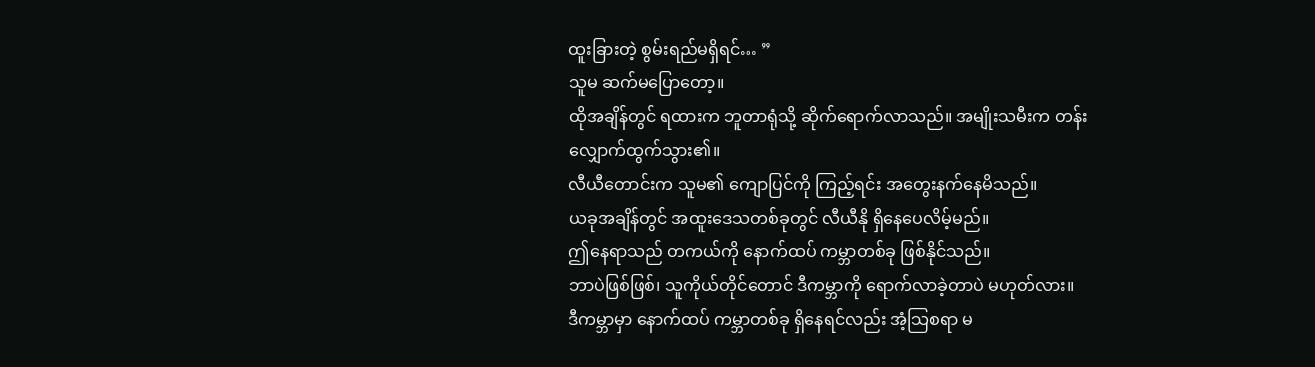ထူးခြားတဲ့ စွမ်းရည်မရှိရင်… ”
သူမ ဆက်မပြောတော့။
ထိုအချိန်တွင် ရထားက ဘူတာရုံသို့ ဆိုက်ရောက်လာသည်။ အမျိုးသမီးက တန်းလျှောက်ထွက်သွား၏။
လီယီတောင်းက သူမ၏ ကျောပြင်ကို ကြည့်ရင်း အတွေးနက်နေမိသည်။
ယခုအချိန်တွင် အထူးဒေသတစ်ခုတွင် လီယီနို ရှိနေပေလိမ့်မည်။
ဤနေရာသည် တကယ်ကို နောက်ထပ် ကမ္ဘာတစ်ခု ဖြစ်နိုင်သည်။
ဘာပဲဖြစ်ဖြစ်၊ သူကိုယ်တိုင်တောင် ဒီကမ္ဘာကို ရောက်လာခဲ့တာပဲ မဟုတ်လား။
ဒီကမ္ဘာမှာ နောက်ထပ် ကမ္ဘာတစ်ခု ရှိနေရင်လည်း အံ့သြစရာ မ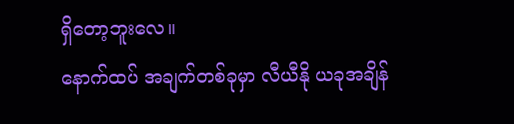ရှိတော့ဘူးလေ။
နောက်ထပ် အချက်တစ်ခုမှာ လီယီနို ယခုအချိန်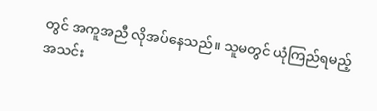တွင် အကူအညီ လိုအပ်နေသည်။ သူမတွင် ယုံကြည်ရမည့် အသင်း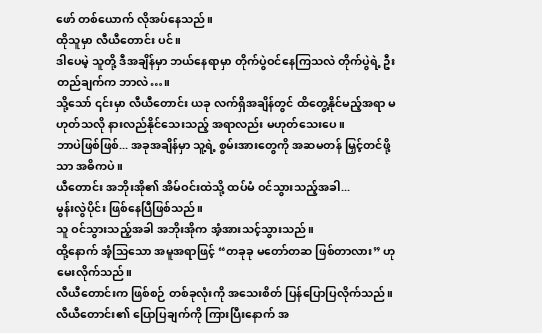ဖော် တစ်ယောက် လိုအပ်နေသည်။
ထိုသူမှာ လီယီတောင်း ပင်။
ဒါပေမဲ့ သူတို့ ဒီအချိန်မှာ ဘယ်နေရာမှာ တိုက်ပွဲဝင်နေကြသလဲ တိုက်ပွဲရဲ့ ဦးတည်ချက်က ဘာလဲ…။
သို့သော် ၎င်းမှာ လီယီတောင်း ယခု လက်ရှိအချိန်တွင် ထိတွေ့နိုင်မည့်အရာ မဟုတ်သလို နားလည်နိုင်သေးသည့် အရာလည်း မဟုတ်သေးပေ။
ဘာပဲဖြစ်ဖြစ်... အခုအချိန်မှာ သူ့ရဲ့ စွမ်းအားတွေကို အဆမတန် မြှင့်တင်ဖို့သာ အဓိကပဲ။
ယီတောင်း အဘိုးအို၏ အိမ်ဝင်းထဲသို့ ထပ်မံ ဝင်သွားသည့်အခါ...
မွန်းလွဲပိုင်း ဖြစ်နေပြီဖြစ်သည်။
သူ ဝင်သွားသည့်အခါ အဘိုးအိုက အံ့အားသင့်သွားသည်။
ထို့နောက် အံ့သြသော အမူအရာဖြင့် “တခုခု မတော်တဆ ဖြစ်တာလား” ဟု မေးလိုက်သည်။
လီယီတောင်းက ဖြစ်စဉ် တစ်ခုလုံးကို အသေးစိတ် ပြန်ပြောပြလိုက်သည်။
လီယီတောင်း၏ ပြောပြချက်ကို ကြားပြီးနောက် အ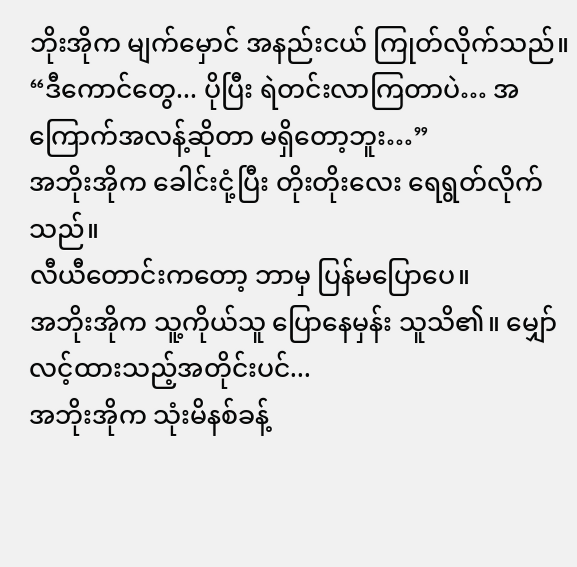ဘိုးအိုက မျက်မှောင် အနည်းငယ် ကြုတ်လိုက်သည်။
“ဒီကောင်တွေ... ပိုပြီး ရဲတင်းလာကြတာပဲ… အကြောက်အလန့်ဆိုတာ မရှိတော့ဘူး…”
အဘိုးအိုက ခေါင်းငုံ့ပြီး တိုးတိုးလေး ရေရွတ်လိုက်သည်။
လီယီတောင်းကတော့ ဘာမှ ပြန်မပြောပေ။
အဘိုးအိုက သူ့ကိုယ်သူ ပြောနေမှန်း သူသိ၏။ မျှော်လင့်ထားသည့်အတိုင်းပင်...
အဘိုးအိုက သုံးမိနစ်ခန့်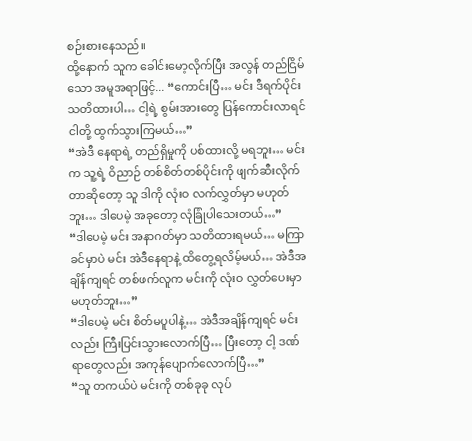စဉ်းစားနေသည်။
ထို့နောက် သူက ခေါင်းမော့လိုက်ပြီး အလွန် တည်ငြိမ်သော အမူအရာဖြင့်... “ကောင်းပြီ… မင်း ဒီရက်ပိုင်း သတိထားပါ… ငါ့ရဲ့ စွမ်းအားတွေ ပြန်ကောင်းလာရင် ငါတို့ ထွက်သွားကြမယ်…”
“အဲဒီ နေရာရဲ့ တည်ရှိမှုကို ပစ်ထားလို့ မရဘူး… မင်းက သူ့ရဲ့ ဝိညာဉ် တစ်စိတ်တစ်ပိုင်းကို ဖျက်ဆီးလိုက်တာဆိုတော့ သူ ဒါကို လုံးဝ လက်လွှတ်မှာ မဟုတ်ဘူး… ဒါပေမဲ့ အခုတော့ လုံခြုံပါသေးတယ်…”
“ဒါပေမဲ့ မင်း အနာဂတ်မှာ သတိထားရမယ်… မကြာခင်မှာပဲ မင်း အဲဒီနေရာနဲ့ ထိတွေ့ရလိမ့်မယ်… အဲဒီအချိန်ကျရင် တစ်ဖက်လူက မင်းကို လုံးဝ လွှတ်ပေးမှာ မဟုတ်ဘူး…”
“ဒါပေမဲ့ မင်း စိတ်မပူပါနဲ့… အဲဒီအချိန်ကျရင် မင်းလည်း ကြီးပြင်းသွားလောက်ပြီ… ပြီးတော့ ငါ့ ဒဏ်ရာတွေလည်း အကုန်ပျောက်လောက်ပြီ…”
“သူ တကယ်ပဲ မင်းကို တစ်ခုခု လုပ်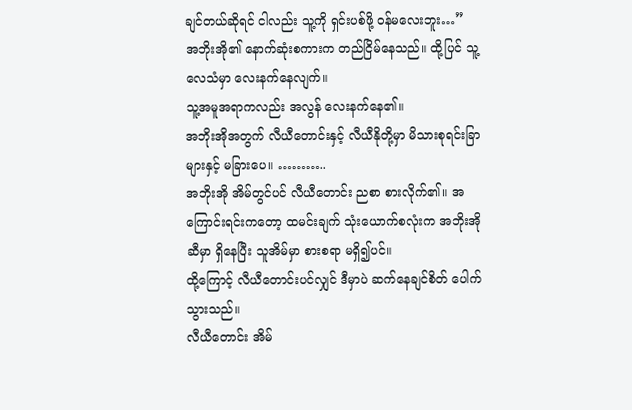ချင်တယ်ဆိုရင် ငါလည်း သူ့ကို ရှင်းပစ်ဖို့ ဝန်မလေးဘူး…”
အဘိုးအို၏ နောက်ဆုံးစကားက တည်ငြိမ်နေသည်။ ထို့ပြင် သူ့လေသံမှာ လေးနက်နေလျက်။
သူ့အမူအရာကလည်း အလွန် လေးနက်နေ၏။
အဘိုးအိုအတွက် လီယီတောင်းနှင့် လီယီနိုတို့မှာ မိသားစုရင်းခြာများနှင့် မခြားပေ။ ………..
အဘိုးအို အိမ်တွင်ပင် လီယီတောင်း ညစာ စားလိုက်၏။ အကြောင်းရင်းကတော့ ထမင်းချက် သုံးယောက်စလုံးက အဘိုးအိုဆီမှာ ရှိနေပြီး သူအိမ်မှာ စားစရာ မရှိ၍ပင်။
ထို့ကြောင့် လီယီတောင်းပင်လျှင် ဒီမှာပဲ ဆက်နေချင်စိတ် ပေါက်သွားသည်။
လီယီတောင်း အိမ်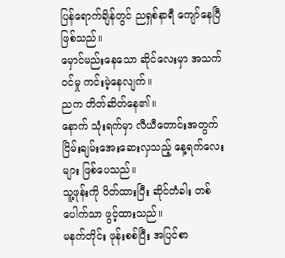ပြန်ရောက်ချိန်တွင် ညရှစ်နာရီ ကျော်နေပြီဖြစ်သည်။
မှောင်မည်းနေသော ဆိုင်လေးမှာ အသက်ဝင်မှု ကင်းမဲ့နေလျက်။
ညက တိတ်ဆိတ်နေ၏။
နောက် သုံးရက်မှာ လီယီတောင်းအတွက် ငြိမ်းချမ်းအေးဆေးလှသည့် နေ့ရက်လေးများ ဖြစ်ပေသည်။
သူ့ဖုန်းကို ပိတ်ထားပြီး ဆိုင်တံခါး တစ်ပေါက်သာ ဖွင့်ထားသည်။
မနက်တိုင်း ဖုန်းစစ်ပြီး အပြင်စာ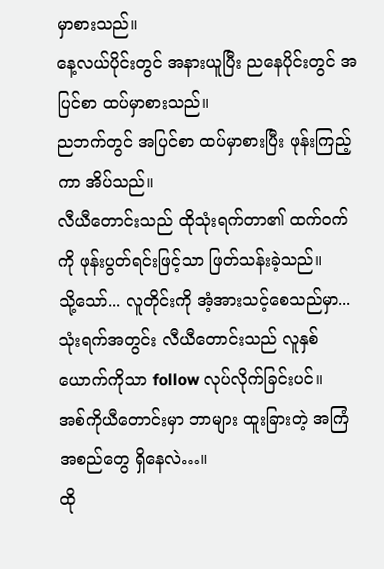မှာစားသည်။
နေ့လယ်ပိုင်းတွင် အနားယူပြီး ညနေပိုင်းတွင် အပြင်စာ ထပ်မှာစားသည်။
ညဘက်တွင် အပြင်စာ ထပ်မှာစားပြီး ဖုန်းကြည့်ကာ အိပ်သည်။
လီယီတောင်းသည် ထိုသုံးရက်တာ၏ ထက်ဝက်ကို ဖုန်းပွတ်ရင်းဖြင့်သာ ဖြတ်သန်းခဲ့သည်။
သို့သော်... လူတိုင်းကို အံ့အားသင့်စေသည်မှာ...
သုံးရက်အတွင်း လီယီတောင်းသည် လူနှစ်ယောက်ကိုသာ follow လုပ်လိုက်ခြင်းပင်။
အစ်ကိုယီတောင်းမှာ ဘာများ ထူးခြားတဲ့ အကြံအစည်တွေ ရှိနေလဲ…။
ထို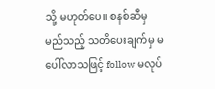သို့ မဟုတ်ပေ။ စနစ်ဆီမှ မည်သည့် သတိပေးချက်မှ မပေါ်လာသဖြင့် follow မလုပ်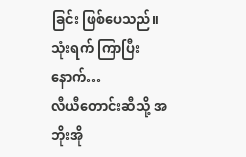ခြင်း ဖြစ်ပေသည်။
သုံးရက် ကြာပြီးနောက်…
လီယီတောင်းဆီသို့ အဘိုးအို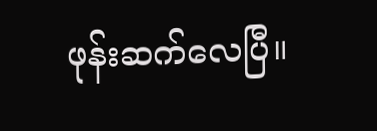ဖုန်းဆက်လေပြီ။